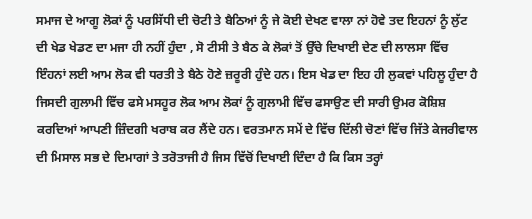ਸਮਾਜ ਦੇ ਆਗੂ ਲੋਕਾਂ ਨੂੰ ਪਰਸਿੱਧੀ ਦੀ ਚੋਟੀ ਤੇ ਬੈਠਿਆਂ ਨੂੰ ਜੇ ਕੋਈ ਦੇਖਣ ਵਾਲਾ ਨਾਂ ਹੋਵੇ ਤਦ ਇਹਨਾਂ ਨੂੰ ਲੁੱਟ ਦੀ ਖੇਡ ਖੇਡਣ ਦਾ ਮਜਾ ਹੀ ਨਹੀਂ ਹੁੰਦਾ , ਸੋ ਟੀਸੀ ਤੇ ਬੈਠ ਕੇ ਲੋਕਾਂ ਤੋਂ ਉੱਚੇ ਦਿਖਾਈ ਦੇਣ ਦੀ ਲਾਲਸਾ ਵਿੱਚ ਇੰਹਨਾਂ ਲਈ ਆਮ ਲੋਕ ਵੀ ਧਰਤੀ ਤੇ ਬੈਠੇ ਹੋਣੇ ਜ਼ਰੂਰੀ ਹੁੰਦੇ ਹਨ। ਇਸ ਖੇਡ ਦਾ ਇਹ ਹੀ ਲੁਕਵਾਂ ਪਹਿਲੂ ਹੁੰਦਾ ਹੈ ਜਿਸਦੀ ਗੁਲਾਮੀ ਵਿੱਚ ਫਸੇ ਮਸਹੂਰ ਲੋਕ ਆਮ ਲੋਕਾਂ ਨੂੰ ਗੁਲਾਮੀ ਵਿੱਚ ਫਸਾਉਣ ਦੀ ਸਾਰੀ ਉਮਰ ਕੋਸ਼ਿਸ਼ ਕਰਦਿਆਂ ਆਪਣੀ ਜ਼ਿੰਦਗੀ ਖਰਾਬ ਕਰ ਲੈਂਦੇ ਹਨ। ਵਰਤਮਾਨ ਸਮੇਂ ਦੇ ਵਿੱਚ ਦਿੱਲੀ ਚੋਣਾਂ ਵਿੱਚ ਜਿੱਤੇ ਕੇਜਰੀਵਾਲ ਦੀ ਮਿਸਾਲ ਸਭ ਦੇ ਦਿਮਾਗਾਂ ਤੇ ਤਰੋਤਾਜੀ ਹੈ ਜਿਸ ਵਿੱਚੋਂ ਦਿਖਾਈ ਦਿੰਦਾ ਹੈ ਕਿ ਕਿਸ ਤਰ੍ਹਾਂ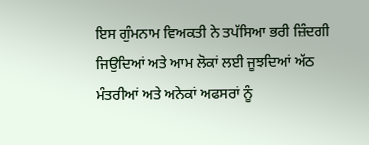ਇਸ ਗੁੰਮਨਾਮ ਵਿਅਕਤੀ ਨੇ ਤਪੱਸਿਆ ਭਰੀ ਜ਼ਿੰਦਗੀ ਜਿਉਦਿਆਂ ਅਤੇ ਆਮ ਲੋਕਾਂ ਲਈ ਜੂਝਦਿਆਂ ਅੱਠ ਮੰਤਰੀਆਂ ਅਤੇ ਅਨੇਕਾਂ ਅਫਸਰਾਂ ਨੂੰ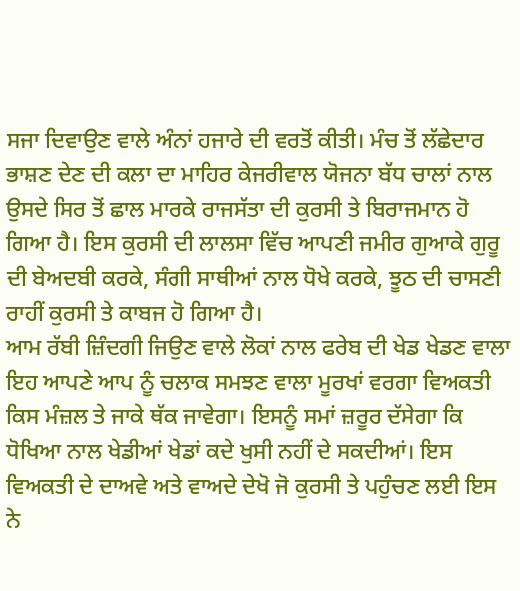ਸਜਾ ਦਿਵਾਉਣ ਵਾਲੇ ਅੰਨਾਂ ਹਜਾਰੇ ਦੀ ਵਰਤੋਂ ਕੀਤੀ। ਮੰਚ ਤੋਂ ਲੱਛੇਦਾਰ ਭਾਸ਼ਣ ਦੇਣ ਦੀ ਕਲਾ ਦਾ ਮਾਹਿਰ ਕੇਜਰੀਵਾਲ ਯੋਜਨਾ ਬੱਧ ਚਾਲਾਂ ਨਾਲ ਉਸਦੇ ਸਿਰ ਤੋਂ ਛਾਲ ਮਾਰਕੇ ਰਾਜਸੱਤਾ ਦੀ ਕੁਰਸੀ ਤੇ ਬਿਰਾਜਮਾਨ ਹੋ ਗਿਆ ਹੈ। ਇਸ ਕੁਰਸੀ ਦੀ ਲਾਲਸਾ ਵਿੱਚ ਆਪਣੀ ਜਮੀਰ ਗੁਆਕੇ ਗੁਰੂ ਦੀ ਬੇਅਦਬੀ ਕਰਕੇ, ਸੰਗੀ ਸਾਥੀਆਂ ਨਾਲ ਧੋਖੇ ਕਰਕੇ, ਝੂਠ ਦੀ ਚਾਸਣੀ ਰਾਹੀਂ ਕੁਰਸੀ ਤੇ ਕਾਬਜ ਹੋ ਗਿਆ ਹੈ।
ਆਮ ਰੱਬੀ ਜ਼ਿੰਦਗੀ ਜਿਉਣ ਵਾਲੇ ਲੋਕਾਂ ਨਾਲ ਫਰੇਬ ਦੀ ਖੇਡ ਖੇਡਣ ਵਾਲਾ ਇਹ ਆਪਣੇ ਆਪ ਨੂੰ ਚਲਾਕ ਸਮਝਣ ਵਾਲਾ ਮੂਰਖਾਂ ਵਰਗਾ ਵਿਅਕਤੀ ਕਿਸ ਮੰਜ਼ਲ ਤੇ ਜਾਕੇ ਥੱਕ ਜਾਵੇਗਾ। ਇਸਨੂੰ ਸਮਾਂ ਜ਼ਰੂਰ ਦੱਸੇਗਾ ਕਿ ਧੋਖਿਆ ਨਾਲ ਖੇਡੀਆਂ ਖੇਡਾਂ ਕਦੇ ਖੁਸੀ ਨਹੀਂ ਦੇ ਸਕਦੀਆਂ। ਇਸ ਵਿਅਕਤੀ ਦੇ ਦਾਅਵੇ ਅਤੇ ਵਾਅਦੇ ਦੇਖੋ ਜੋ ਕੁਰਸੀ ਤੇ ਪਹੁੰਚਣ ਲਈ ਇਸ ਨੇ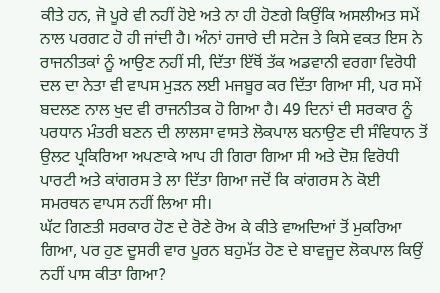ਕੀਤੇ ਹਨ, ਜੋ ਪੂਰੇ ਵੀ ਨਹੀਂ ਹੋਏ ਅਤੇ ਨਾ ਹੀ ਹੋਣਗੇ ਕਿਉਂਕਿ ਅਸਲੀਅਤ ਸਮੇਂ ਨਾਲ ਪਰਗਟ ਹੋ ਹੀ ਜਾਂਦੀ ਹੈ। ਅੰਨਾਂ ਹਜਾਰੇ ਦੀ ਸਟੇਜ ਤੇ ਕਿਸੇ ਵਕਤ ਇਸ ਨੇ ਰਾਜਨੀਤਕਾਂ ਨੂੰ ਆਉਣ ਨਹੀਂ ਸੀ, ਦਿੱਤਾ ਇੱਥੋਂ ਤੱਕ ਅਡਵਾਨੀ ਵਰਗਾ ਵਿਰੋਧੀ ਦਲ ਦਾ ਨੇਤਾ ਵੀ ਵਾਪਸ ਮੁੜਨ ਲਈ ਮਜਬੂਰ ਕਰ ਦਿੱਤਾ ਗਿਆ ਸੀ, ਪਰ ਸਮੇਂ ਬਦਲਣ ਨਾਲ ਖੁਦ ਵੀ ਰਾਜਨੀਤਕ ਹੋ ਗਿਆ ਹੈ। 49 ਦਿਨਾਂ ਦੀ ਸਰਕਾਰ ਨੂੰ ਪਰਧਾਨ ਮੰਤਰੀ ਬਣਨ ਦੀ ਲਾਲਸਾ ਵਾਸਤੇ ਲੋਕਪਾਲ ਬਨਾਉਣ ਦੀ ਸੰਵਿਧਾਨ ਤੋਂ ਉਲਟ ਪ੍ਰਕਿਰਿਆ ਅਪਣਾਕੇ ਆਪ ਹੀ ਗਿਰਾ ਗਿਆ ਸੀ ਅਤੇ ਦੋਸ਼ ਵਿਰੋਧੀ ਪਾਰਟੀ ਅਤੇ ਕਾਂਗਰਸ ਤੇ ਲਾ ਦਿੱਤਾ ਗਿਆ ਜਦੋਂ ਕਿ ਕਾਂਗਰਸ ਨੇ ਕੋਈ ਸਮਰਥਨ ਵਾਪਸ ਨਹੀਂ ਲਿਆ ਸੀ।
ਘੱਟ ਗਿਣਤੀ ਸਰਕਾਰ ਹੋਣ ਦੇ ਰੋਣੇ ਰੋਅ ਕੇ ਕੀਤੇ ਵਾਅਦਿਆਂ ਤੋਂ ਮੁਕਰਿਆ ਗਿਆ, ਪਰ ਹੁਣ ਦੂਸਰੀ ਵਾਰ ਪੂਰਨ ਬਹੁਮੱਤ ਹੋਣ ਦੇ ਬਾਵਜੂਦ ਲੋਕਪਾਲ ਕਿਉਂ ਨਹੀਂ ਪਾਸ ਕੀਤਾ ਗਿਆ?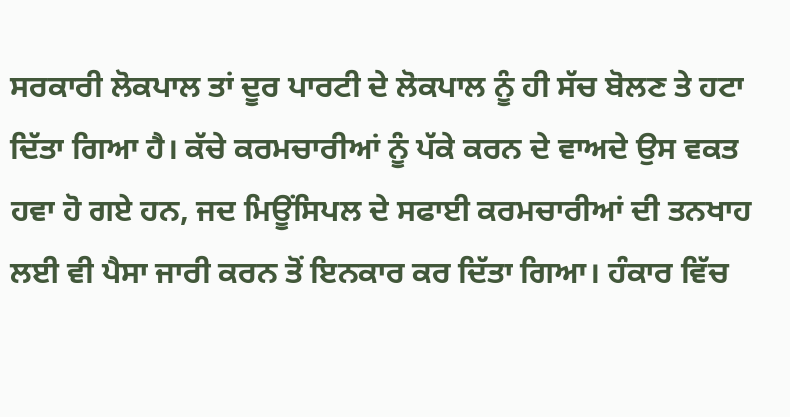ਸਰਕਾਰੀ ਲੋਕਪਾਲ ਤਾਂ ਦੂਰ ਪਾਰਟੀ ਦੇ ਲੋਕਪਾਲ ਨੂੰ ਹੀ ਸੱਚ ਬੋਲਣ ਤੇ ਹਟਾ ਦਿੱਤਾ ਗਿਆ ਹੈ। ਕੱਚੇ ਕਰਮਚਾਰੀਆਂ ਨੂੰ ਪੱਕੇ ਕਰਨ ਦੇ ਵਾਅਦੇ ਉਸ ਵਕਤ ਹਵਾ ਹੋ ਗਏ ਹਨ, ਜਦ ਮਿਊਂਸਿਪਲ ਦੇ ਸਫਾਈ ਕਰਮਚਾਰੀਆਂ ਦੀ ਤਨਖਾਹ ਲਈ ਵੀ ਪੈਸਾ ਜਾਰੀ ਕਰਨ ਤੋਂ ਇਨਕਾਰ ਕਰ ਦਿੱਤਾ ਗਿਆ। ਹੰਕਾਰ ਵਿੱਚ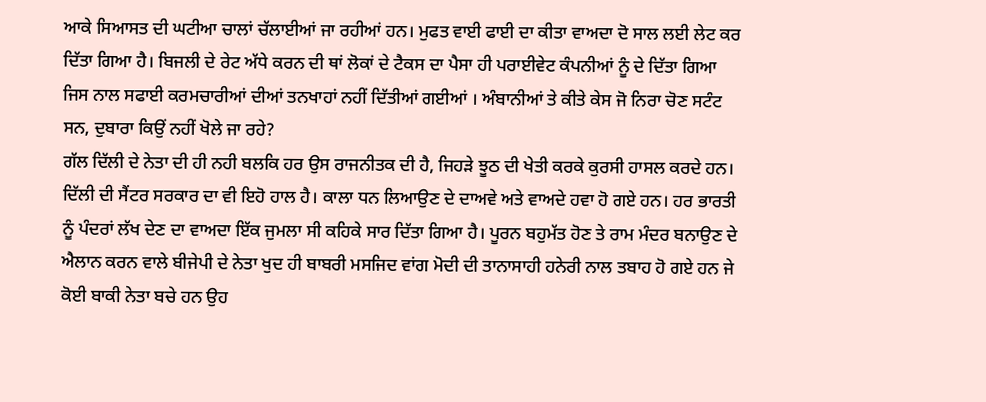ਆਕੇ ਸਿਆਸਤ ਦੀ ਘਟੀਆ ਚਾਲਾਂ ਚੱਲਾਈਆਂ ਜਾ ਰਹੀਆਂ ਹਨ। ਮੁਫਤ ਵਾਈ ਫਾਈ ਦਾ ਕੀਤਾ ਵਾਅਦਾ ਦੋ ਸਾਲ ਲਈ ਲੇਟ ਕਰ ਦਿੱਤਾ ਗਿਆ ਹੈ। ਬਿਜਲੀ ਦੇ ਰੇਟ ਅੱਧੇ ਕਰਨ ਦੀ ਥਾਂ ਲੋਕਾਂ ਦੇ ਟੈਕਸ ਦਾ ਪੈਸਾ ਹੀ ਪਰਾਈਵੇਟ ਕੰਪਨੀਆਂ ਨੂੰ ਦੇ ਦਿੱਤਾ ਗਿਆ ਜਿਸ ਨਾਲ ਸਫਾਈ ਕਰਮਚਾਰੀਆਂ ਦੀਆਂ ਤਨਖਾਹਾਂ ਨਹੀਂ ਦਿੱਤੀਆਂ ਗਈਆਂ । ਅੰਬਾਨੀਆਂ ਤੇ ਕੀਤੇ ਕੇਸ ਜੋ ਨਿਰਾ ਚੋਣ ਸਟੰਟ ਸਨ, ਦੁਬਾਰਾ ਕਿਉਂ ਨਹੀਂ ਖੋਲੇ ਜਾ ਰਹੇ?
ਗੱਲ ਦਿੱਲੀ ਦੇ ਨੇਤਾ ਦੀ ਹੀ ਨਹੀ ਬਲਕਿ ਹਰ ਉਸ ਰਾਜਨੀਤਕ ਦੀ ਹੈ, ਜਿਹੜੇ ਝੂਠ ਦੀ ਖੇਤੀ ਕਰਕੇ ਕੁਰਸੀ ਹਾਸਲ ਕਰਦੇ ਹਨ। ਦਿੱਲੀ ਦੀ ਸੈਂਟਰ ਸਰਕਾਰ ਦਾ ਵੀ ਇਹੋ ਹਾਲ ਹੈ। ਕਾਲਾ ਧਨ ਲਿਆਉਣ ਦੇ ਦਾਅਵੇ ਅਤੇ ਵਾਅਦੇ ਹਵਾ ਹੋ ਗਏ ਹਨ। ਹਰ ਭਾਰਤੀ ਨੂੰ ਪੰਦਰਾਂ ਲੱਖ ਦੇਣ ਦਾ ਵਾਅਦਾ ਇੱਕ ਜੁਮਲਾ ਸੀ ਕਹਿਕੇ ਸਾਰ ਦਿੱਤਾ ਗਿਆ ਹੈ। ਪੂਰਨ ਬਹੁਮੱਤ ਹੋਣ ਤੇ ਰਾਮ ਮੰਦਰ ਬਨਾਉਣ ਦੇ ਐਲਾਨ ਕਰਨ ਵਾਲੇ ਬੀਜੇਪੀ ਦੇ ਨੇਤਾ ਖੁਦ ਹੀ ਬਾਬਰੀ ਮਸਜਿਦ ਵਾਂਗ ਮੋਦੀ ਦੀ ਤਾਨਾਸਾਹੀ ਹਨੇਰੀ ਨਾਲ ਤਬਾਹ ਹੋ ਗਏ ਹਨ ਜੇ ਕੋਈ ਬਾਕੀ ਨੇਤਾ ਬਚੇ ਹਨ ਉਹ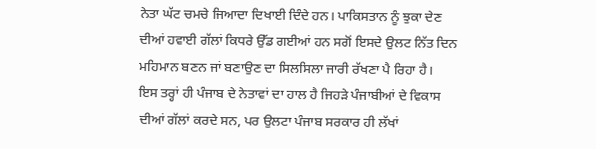ਨੇਤਾ ਘੱਟ ਚਮਚੇ ਜਿਆਦਾ ਦਿਖਾਈ ਦਿੰਦੇ ਹਨ। ਪਾਕਿਸਤਾਨ ਨੂੰ ਝੁਕਾ ਦੇਣ ਦੀਆਂ ਹਵਾਈ ਗੱਲਾਂ ਕਿਧਰੇ ਉੱਡ ਗਈਆਂ ਹਨ ਸਗੋਂ ਇਸਦੇ ਉਲਟ ਨਿੱਤ ਦਿਨ ਮਹਿਮਾਨ ਬਣਨ ਜਾਂ ਬਣਾਉਣ ਦਾ ਸਿਲਸਿਲਾ ਜਾਰੀ ਰੱਖਣਾ ਪੈ ਰਿਹਾ ਹੈ।
ਇਸ ਤਰ੍ਹਾਂ ਹੀ ਪੰਜਾਬ ਦੇ ਨੇਤਾਵਾਂ ਦਾ ਹਾਲ ਹੈ ਜਿਹੜੇ ਪੰਜਾਬੀਆਂ ਦੇ ਵਿਕਾਸ ਦੀਆਂ ਗੱਲਾਂ ਕਰਦੇ ਸਨ, ਪਰ ਉਲਟਾ ਪੰਜਾਬ ਸਰਕਾਰ ਹੀ ਲੱਖਾਂ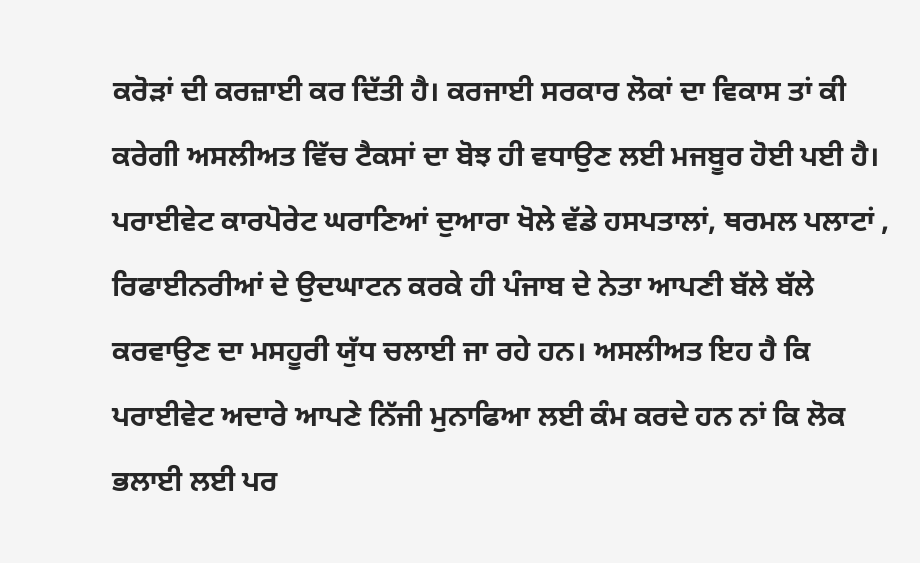ਕਰੋੜਾਂ ਦੀ ਕਰਜ਼ਾਈ ਕਰ ਦਿੱਤੀ ਹੈ। ਕਰਜਾਈ ਸਰਕਾਰ ਲੋਕਾਂ ਦਾ ਵਿਕਾਸ ਤਾਂ ਕੀ ਕਰੇਗੀ ਅਸਲੀਅਤ ਵਿੱਚ ਟੈਕਸਾਂ ਦਾ ਬੋਝ ਹੀ ਵਧਾਉਣ ਲਈ ਮਜਬੂਰ ਹੋਈ ਪਈ ਹੈ। ਪਰਾਈਵੇਟ ਕਾਰਪੋਰੇਟ ਘਰਾਣਿਆਂ ਦੁਆਰਾ ਖੋਲੇ ਵੱਡੇ ਹਸਪਤਾਲਾਂ, ਥਰਮਲ ਪਲਾਟਾਂ , ਰਿਫਾਈਨਰੀਆਂ ਦੇ ਉਦਘਾਟਨ ਕਰਕੇ ਹੀ ਪੰਜਾਬ ਦੇ ਨੇਤਾ ਆਪਣੀ ਬੱਲੇ ਬੱਲੇ ਕਰਵਾਉਣ ਦਾ ਮਸਹੂਰੀ ਯੁੱਧ ਚਲਾਈ ਜਾ ਰਹੇ ਹਨ। ਅਸਲੀਅਤ ਇਹ ਹੈ ਕਿ ਪਰਾਈਵੇਟ ਅਦਾਰੇ ਆਪਣੇ ਨਿੱਜੀ ਮੁਨਾਫਿਆ ਲਈ ਕੰਮ ਕਰਦੇ ਹਨ ਨਾਂ ਕਿ ਲੋਕ ਭਲਾਈ ਲਈ ਪਰ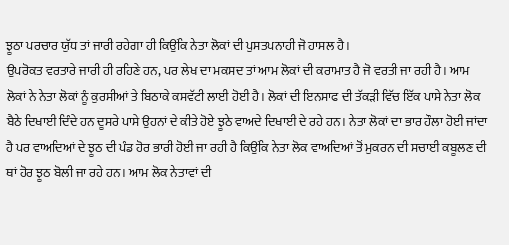ਝੂਠਾ ਪਰਚਾਰ ਯੁੱਧ ਤਾਂ ਜਾਰੀ ਰਹੇਗਾ ਹੀ ਕਿਉਂਕਿ ਨੇਤਾ ਲੋਕਾਂ ਦੀ ਪੁਸਤਪਨਾਹੀ ਜੋ ਹਾਸਲ ਹੈ।
ਉਪਰੋਕਤ ਵਰਤਾਰੇ ਜਾਰੀ ਹੀ ਰਹਿਣੇ ਹਨ, ਪਰ ਲੇਖ ਦਾ ਮਕਸਦ ਤਾਂ ਆਮ ਲੋਕਾਂ ਦੀ ਕਰਾਮਾਤ ਹੈ ਜੋ ਵਰਤੀ ਜਾ ਰਹੀ ਹੈ। ਆਮ ਲੋਕਾਂ ਨੇ ਨੇਤਾ ਲੋਕਾਂ ਨੂੰ ਕੁਰਸੀਆਂ ਤੇ ਬਿਠਾਕੇ ਕਸਵੱਟੀ ਲਾਈ ਹੋਈ ਹੈ। ਲੋਕਾਂ ਦੀ ਇਨਸਾਫ ਦੀ ਤੱਕੜੀ ਵਿੱਚ ਇੱਕ ਪਾਸੇ ਨੇਤਾ ਲੋਕ ਬੈਠੇ ਦਿਖਾਈ ਦਿੰਦੇ ਹਨ ਦੂਸਰੇ ਪਾਸੇ ਉਹਨਾਂ ਦੇ ਕੀਤੇ ਹੋਏ ਝੂਠੇ ਵਾਅਦੇ ਦਿਖਾਈ ਦੇ ਰਹੇ ਹਨ। ਨੇਤਾ ਲੋਕਾਂ ਦਾ ਭਾਰ ਹੌਲਾ ਹੋਈ ਜਾਂਦਾ ਹੈ ਪਰ ਵਾਅਦਿਆਂ ਦੇ ਝੂਠ ਦੀ ਪੰਡ ਹੋਰ ਭਾਰੀ ਹੋਈ ਜਾ ਰਹੀ ਹੈ ਕਿਉਂਕਿ ਨੇਤਾ ਲੋਕ ਵਾਅਦਿਆਂ ਤੋਂ ਮੁਕਰਨ ਦੀ ਸਚਾਈ ਕਬੂਲਣ ਦੀ ਥਾਂ ਹੋਰ ਝੂਠ ਬੋਲੀ ਜਾ ਰਹੇ ਹਨ। ਆਮ ਲੋਕ ਨੇਤਾਵਾਂ ਦੀ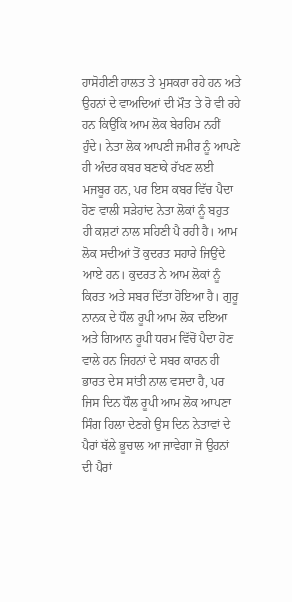ਹਾਸੋਹੀਣੀ ਹਾਲਤ ਤੇ ਮੁਸਕਰਾ ਰਹੇ ਹਨ ਅਤੇ ਉਹਨਾਂ ਦੇ ਵਾਅਦਿਆਂ ਦੀ ਮੌਤ ਤੇ ਰੋ ਵੀ ਰਹੇ ਹਨ ਕਿਉਂਕਿ ਆਮ ਲੋਕ ਬੇਰਹਿਮ ਨਹੀਂ ਹੁੰਦੇ। ਨੇਤਾ ਲੋਕ ਆਪਣੀ ਜਮੀਰ ਨੂੰ ਆਪਣੇ ਹੀ ਅੰਦਰ ਕਬਰ ਬਣਾਕੇ ਰੱਖਣ ਲਈ ਮਜਬੂਰ ਹਨ, ਪਰ ਇਸ ਕਬਰ ਵਿੱਚ ਪੈਦਾ ਹੋਣ ਵਾਲੀ ਸੜੇਹਾਂਦ ਨੇਤਾ ਲੋਕਾਂ ਨੂੰ ਬਹੁਤ ਹੀ ਕਸ਼ਟਾਂ ਨਾਲ ਸਹਿਣੀ ਪੈ ਰਹੀ ਹੈ। ਆਮ ਲੋਕ ਸਦੀਆਂ ਤੋਂ ਕੁਦਰਤ ਸਹਾਰੇ ਜਿਉਂਦੇ ਆਏ ਹਨ। ਕੁਦਰਤ ਨੇ ਆਮ ਲੋਕਾਂ ਨੂੰ ਕਿਰਤ ਅਤੇ ਸਬਰ ਦਿੱਤਾ ਹੋਇਆ ਹੈ। ਗੁਰੂ ਨਾਨਕ ਦੇ ਧੌਲ ਰੂਪੀ ਆਮ ਲੋਕ ਦਇਆ ਅਤੇ ਗਿਆਨ ਰੂਪੀ ਧਰਮ ਵਿੱਚੋਂ ਪੈਦਾ ਹੋਣ ਵਾਲੇ ਹਨ ਜਿਹਨਾਂ ਦੇ ਸਬਰ ਕਾਰਨ ਹੀ ਭਾਰਤ ਦੇਸ ਸਾਂਤੀ ਨਾਲ ਵਸਦਾ ਹੈ, ਪਰ ਜਿਸ ਦਿਨ ਧੌਲ ਰੂਪੀ ਆਮ ਲੋਕ ਆਪਣਾ ਸਿੰਗ ਹਿਲਾ ਦੇਣਗੇ ਉਸ ਦਿਨ ਨੇਤਾਵਾਂ ਦੇ ਪੈਰਾਂ ਥੱਲੇ ਭੂਚਾਲ ਆ ਜਾਵੇਗਾ ਜੋ ਉਹਨਾਂ ਦੀ ਪੈਰਾਂ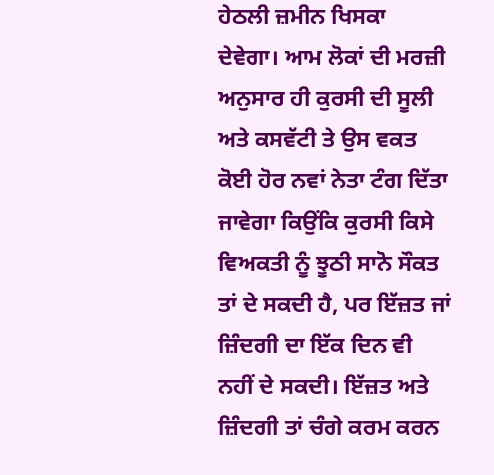ਹੇਠਲੀ ਜ਼ਮੀਨ ਖਿਸਕਾ ਦੇਵੇਗਾ। ਆਮ ਲੋਕਾਂ ਦੀ ਮਰਜ਼ੀ ਅਨੁਸਾਰ ਹੀ ਕੁਰਸੀ ਦੀ ਸੂਲੀ ਅਤੇ ਕਸਵੱਟੀ ਤੇ ਉਸ ਵਕਤ ਕੋਈ ਹੋਰ ਨਵਾਂ ਨੇਤਾ ਟੰਗ ਦਿੱਤਾ ਜਾਵੇਗਾ ਕਿਉਂਕਿ ਕੁਰਸੀ ਕਿਸੇ ਵਿਅਕਤੀ ਨੂੰ ਝੂਠੀ ਸਾਨੋ ਸੌਕਤ ਤਾਂ ਦੇ ਸਕਦੀ ਹੈ, ਪਰ ਇੱਜ਼ਤ ਜਾਂ ਜ਼ਿੰਦਗੀ ਦਾ ਇੱਕ ਦਿਨ ਵੀ ਨਹੀਂ ਦੇ ਸਕਦੀ। ਇੱਜ਼ਤ ਅਤੇ ਜ਼ਿੰਦਗੀ ਤਾਂ ਚੰਗੇ ਕਰਮ ਕਰਨ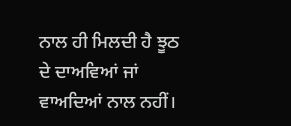ਨਾਲ ਹੀ ਮਿਲਦੀ ਹੈ ਝੂਠ ਦੇ ਦਾਅਵਿਆਂ ਜਾਂ ਵਾਅਦਿਆਂ ਨਾਲ ਨਹੀਂ।